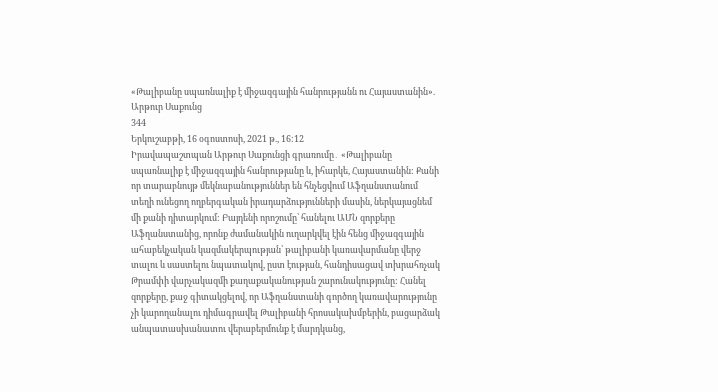«Թալիբանը սպառնալիք է միջազգային հանրությանն ու Հայաստանին». Արթուր Սաքունց
344
Երկուշաբթի, 16 օգոստոսի, 2021 թ., 16:12
Իրավապաշտպան Արթուր Սաքունցի գրառումը․ «Թալիբանը սպառնալիք է միջազգային հանրությանը և, իհարկե, Հայաստանին: Քանի որ տարաբնույթ մեկնաբանություններ են հնչեցվում Աֆղանստանում տեղի ունեցող ողբերգական իրադարձությունների մասին, ներկայացնեմ մի քանի դիտարկում: Բայդենի որոշումը՝ հանելու ԱՄՆ զորքերը Աֆղանստանից, որոնք ժամանակին ուղարկվել էին հենց միջազգային ահաբեկչական կազմակերպության՝ թալիբանի կառավարմանը վերջ տալու և սաստելու նպատակով, ըստ էության, հանդիսացավ տխրահռչակ Թրամփի վարչակազմի քաղաքականության շարունակությունը: Հանել զորքերը, քաջ գիտակցելով, որ Աֆղանստանի գործող կառավարությունը չի կարողանալու դիմագրավել Թալիբանի հրոսակախմբերին, բացարձակ անպատասխանատու վերաբերմունք է մարդկանց,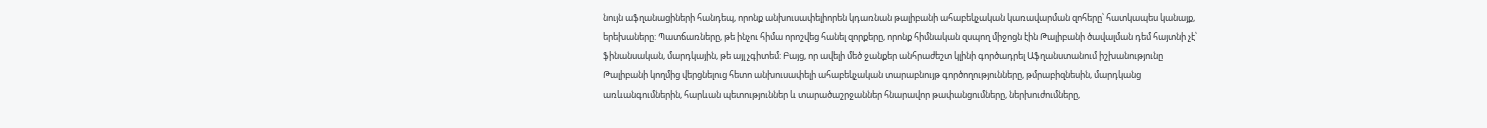նույն աֆղանացիների հանդեպ, որոնք անխուսափելիորեն կդառնան թալիբանի ահաբեկչական կառավարման զոհերը՝ հատկապես կանայք, երեխաները: Պատճառները, թե ինչու հիմա որոշվեց հանել զորքերը, որոնք հիմնական զսպող միջոցն էին Թալիբանի ծավալման դեմ հայտնի չէ՝ ֆինանսական, մարդկային, թե այլ չգիտեմ: Բայց, որ ավելի մեծ ջանքեր անհրաժեշտ կլինի գործադրել Աֆղանստանում իշխանությունը Թալիբանի կողմից վերցնելուց հետո անխուսափելի ահաբեկչական տարաբնույթ գործողությունները, թմրաբիզնեսին, մարդկանց առևանգումներին, հարևան պետություններ և տարածաշրջաններ հնարավոր թափանցումները, ներխուժումները,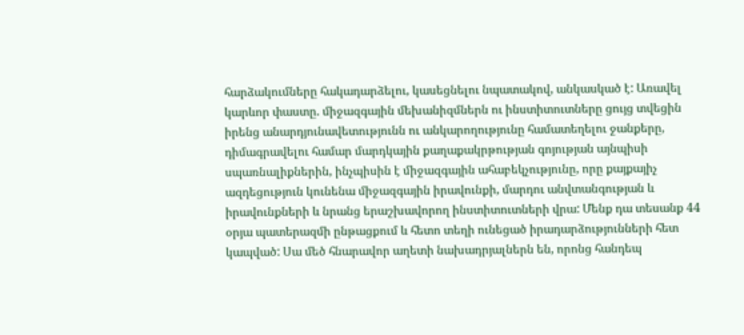հարձակումները հակադարձելու, կասեցնելու նպատակով, անկասկած է: Առավել կարևոր փաստը. միջազգային մեխանիզմներն ու ինստիտուտները ցույց տվեցին իրենց անարդյունավետությունն ու անկարողությունը համատեղելու ջանքերը, դիմագրավելու համար մարդկային քաղաքակրթության գոյության այնպիսի սպառնալիքներին, ինչպիսին է միջազգային ահաբեկչությունը, որը քայքայիչ ազդեցություն կունենա միջազգային իրավունքի, մարդու անվտանգության և իրավունքների և նրանց երաշխավորող ինստիտուտների վրա: Մենք դա տեսանք 44 օրյա պատերազմի ընթացքում և հետո տեղի ունեցած իրադարձությունների հետ կապված: Սա մեծ հնարավոր աղետի նախադրյալներն են, որոնց հանդեպ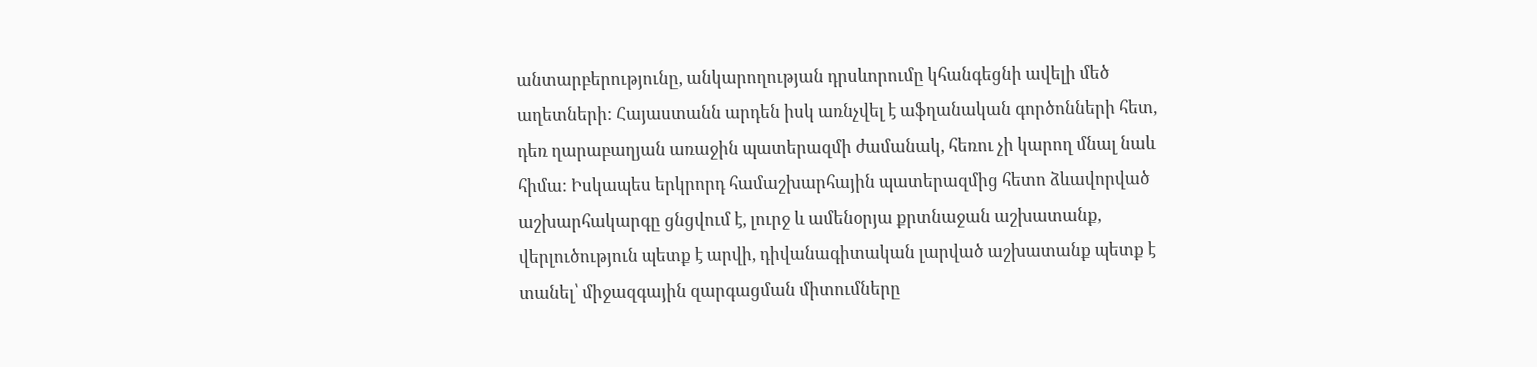անտարբերությունը, անկարողության դրսևորումը կհանգեցնի ավելի մեծ աղետների: Հայաստանն արդեն իսկ առնչվել է աֆղանական գործոնների հետ, դեռ ղարաբաղյան առաջին պատերազմի ժամանակ, հեռու չի կարող մնալ նաև հիմա: Իսկապես երկրորդ համաշխարհային պատերազմից հետո ձևավորված աշխարհակարգը ցնցվում է, լուրջ և ամենօրյա քրտնաջան աշխատանք, վերլուծություն պետք է արվի, դիվանագիտական լարված աշխատանք պետք է տանել՝ միջազգային զարգացման միտումները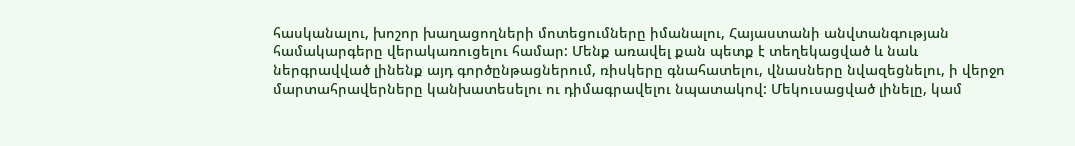հասկանալու, խոշոր խաղացողների մոտեցումները իմանալու, Հայաստանի անվտանգության համակարգերը վերակառուցելու համար: Մենք առավել քան պետք է տեղեկացված և նաև ներգրավված լինենք այդ գործընթացներում, ռիսկերը գնահատելու, վնասները նվազեցնելու, ի վերջո մարտահրավերները կանխատեսելու ու դիմագրավելու նպատակով: Մեկուսացված լինելը, կամ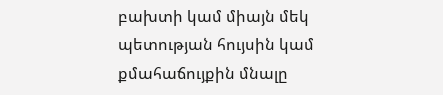բախտի կամ միայն մեկ պետության հույսին կամ քմահաճույքին մնալը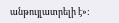անթույլատրելի է»: